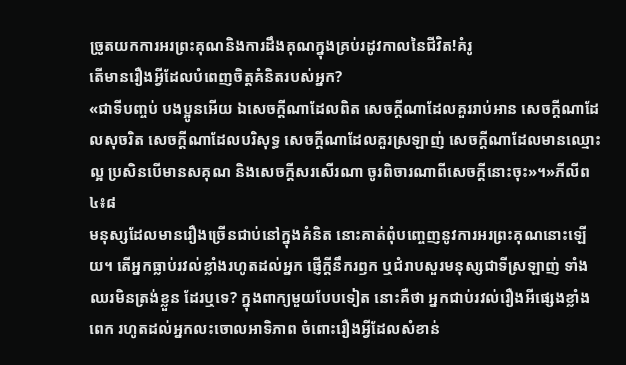ច្រូតយកការអរព្រះគុណនិងការដឹងគុណក្នុងគ្រប់រដូវកាលនៃជីវិត!គំរូ
តើមានរឿងអ្វីដែលបំពេញចិត្តគំនិតរបស់អ្នក?
«ជាទីបញ្ចប់ បងប្អូនអើយ ឯសេចក្ដីណាដែលពិត សេចក្ដីណាដែលគួររាប់អាន សេចក្ដីណាដែលសុចរិត សេចក្ដីណាដែលបរិសុទ្ធ សេចក្ដីណាដែលគួរស្រឡាញ់ សេចក្ដីណាដែលមានឈ្មោះល្អ ប្រសិនបើមានសគុណ និងសេចក្ដីសរសើរណា ចូរពិចារណាពីសេចក្ដីនោះចុះ»។»ភីលីព ៤៖៨
មនុស្សដែលមានរឿងច្រើនជាប់នៅក្នុងគំនិត នោះគាត់ពុំបញ្ចេញនូវការអរព្រះគុណនោះឡើយ។ តើអ្នកធ្លាប់រវល់ខ្លាំងរហូតដល់អ្នក ផ្ញើក្ដីនឹករឭក ឬជំរាបសួរមនុស្សជាទីស្រឡាញ់ ទាំងឈរមិនត្រង់ខ្លួន ដែរឬទេ? ក្នុងពាក្យមួយបែបទៀត នោះគឺថា អ្នកជាប់រវល់រឿងអីផ្សេងខ្លាំងពេក រហូតដល់អ្នកលះចោលអាទិភាព ចំពោះរឿងអ្វីដែលសំខាន់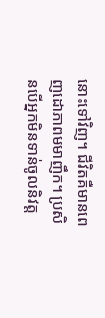នោះទៅវិញ។ ជីវិតគឺមានពេញដោភាពមមាញឹក។ ប្រសិនបើអ្នកមិនទាន់ចូលនិវត្ត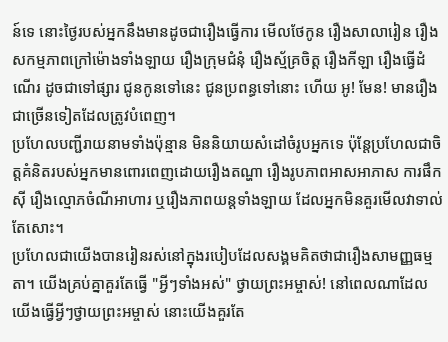ន៍ទេ នោះថ្ងៃរបស់អ្នកនឹងមានដូចជារឿងធ្វើការ មើលថែកូន រឿងសាលារៀន រឿងសកម្មភាពក្រៅម៉ោងទាំងឡាយ រឿងក្រុមជំនុំ រឿងស្ម័គ្រចិត្ត រឿងកីឡា រឿងធ្វើដំណើរ ដូចជាទៅផ្សារ ជូនកូនទៅនេះ ជូនប្រពន្ធទៅនោះ ហើយ អូ! មែន! មានរឿងជាច្រើនទៀតដែលត្រូវបំពេញ។
ប្រហែលបញ្ជីរាយនាមទាំងប៉ុន្មាន មិននិយាយសំដៅចំរូបអ្នកទេ ប៉ុន្តែប្រហែលជាចិត្តគំនិតរបស់អ្នកមានពោរពេញដោយរឿងតណ្ហា រឿងរូបភាពអាសអាភាស ការផឹកស៊ី រឿងល្មោភចំណីអាហារ ឬរឿងភាពយន្តទាំងឡាយ ដែលអ្នកមិនគួរមើលវាទាល់តែសោះ។
ប្រហែលជាយើងបានរៀនរស់នៅក្នុងរបៀបដែលសង្គមគិតថាជារឿងសាមញ្ញធម្មតា។ យើងគ្រប់គ្នាគួរតែធ្វើ "អ្វីៗទាំងអស់" ថ្វាយព្រះអម្ចាស់! នៅពេលណាដែលយើងធ្វើអ្វីៗថ្វាយព្រះអម្ចាស់ នោះយើងគួរតែ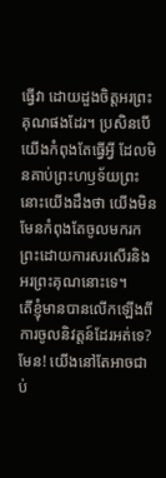ធ្វើវា ដោយដួងចិត្តអរព្រះគុណផងដែរ។ ប្រសិនបើយើងកំពុងតែធ្វើអ្វី ដែលមិនគាប់ព្រះហឫទ័យព្រះ នោះយើងដឹងថា យើងមិនមែនកំពុងតែចូលមករកព្រះដោយការសរសើរនិងអរព្រះគុណនោះទេ។
តើខ្ញុំមានបានលើកឡើងពីការចូលនិវត្តន៍ដែរអត់ទេ? មែន! យើងនៅតែអាចជាប់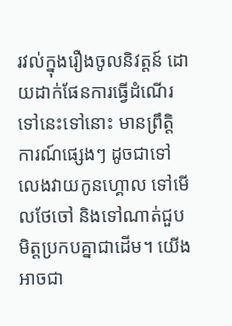រវល់ក្នុងរឿងចូលនិវត្តន៍ ដោយដាក់ផែនការធ្វើដំណើរទៅនេះទៅនោះ មានព្រឹត្តិការណ៍ផ្សេងៗ ដូចជាទៅលេងវាយកូនហ្គោល ទៅមើលថែចៅ និងទៅណាត់ជួបមិត្តប្រកបគ្នាជាដើម។ យើងអាចជា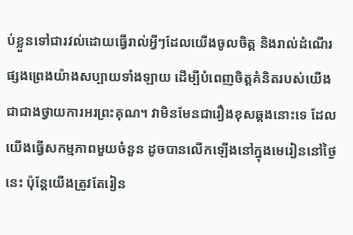ប់ខ្លួនទៅជារវល់ដោយធ្វើរាល់អ្វីៗដែលយើងចូលចិត្ត និងរាល់ដំណើរផ្សងព្រេងយ៉ាងសប្បាយទាំងឡាយ ដើម្បីបំពេញចិត្តគំនិតរបស់យើង ជាជាងថ្វាយការអរព្រះគុណ។ វាមិនមែនជារឿងខុសឆ្គងនោះទេ ដែលយើងធ្វើសកម្មភាពមួយចំនួន ដូចបានលើកឡើងនៅក្នុងមេរៀននៅថ្ងៃនេះ ប៉ុន្តែយើងត្រូវតែរៀន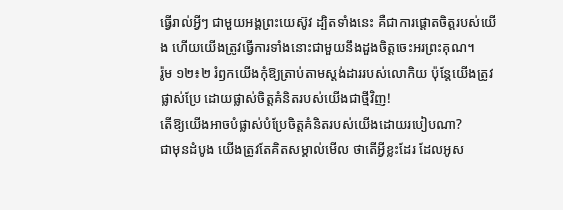ធ្វើរាល់អ្វីៗ ជាមួយអង្គព្រះយេស៊ូវ ដ្បិតទាំងនេះ គឺជាការផ្ដោតចិត្តរបស់យើង ហើយយើងត្រូវធ្វើការទាំងនោះជាមួយនឹងដួងចិត្ដចេះអរព្រះគុណ។
រ៉ូម ១២៖២ រំឭកយើងកុំឱ្យត្រាប់តាមស្ដង់ដាររបស់លោកិយ ប៉ុន្តែយើងត្រូវផ្លាស់ប្រែ ដោយផ្លាស់ចិត្តគំនិតរបស់យើងជាថ្មីវិញ!
តើឱ្យយើងអាចបំផ្លាស់បំប្រែចិត្តគំនិតរបស់យើងដោយរបៀបណា?
ជាមុនដំបូង យើងត្រូវតែគិតសម្គាល់មើល ថាតើអ្វីខ្លះដែរ ដែលអូស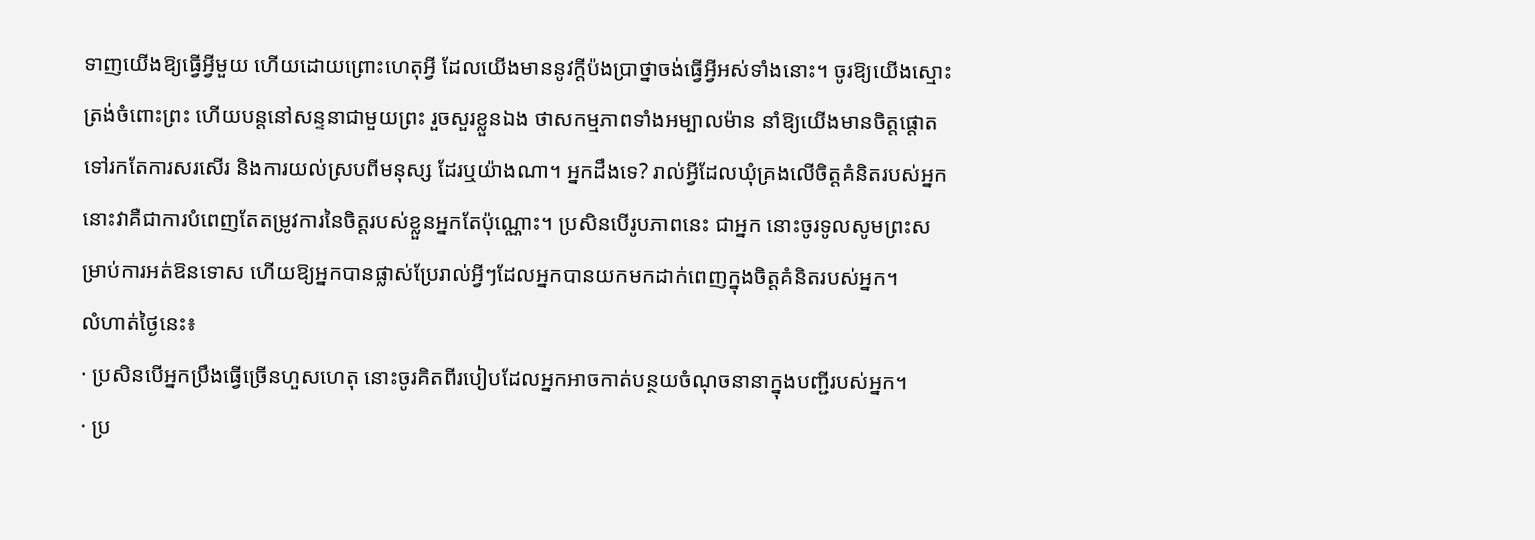ទាញយើងឱ្យធ្វើអ្វីមួយ ហើយដោយព្រោះហេតុអ្វី ដែលយើងមាននូវក្ដីប៉ងប្រាថ្នាចង់ធ្វើអ្វីអស់ទាំងនោះ។ ចូរឱ្យយើងស្មោះត្រង់ចំពោះព្រះ ហើយបន្តនៅសន្ទនាជាមួយព្រះ រួចសួរខ្លួនឯង ថាសកម្មភាពទាំងអម្បាលម៉ាន នាំឱ្យយើងមានចិត្តផ្ដោតទៅរកតែការសរសើរ និងការយល់ស្របពីមនុស្ស ដែរឬយ៉ាងណា។ អ្នកដឹងទេ? រាល់អ្វីដែលឃុំគ្រងលើចិត្តគំនិតរបស់អ្នក នោះវាគឺជាការបំពេញតែតម្រូវការនៃចិត្តរបស់ខ្លួនអ្នកតែប៉ុណ្ណោះ។ ប្រសិនបើរូបភាពនេះ ជាអ្នក នោះចូរទូលសូមព្រះសម្រាប់ការអត់ឱនទោស ហើយឱ្យអ្នកបានផ្លាស់ប្រែរាល់អ្វីៗដែលអ្នកបានយកមកដាក់ពេញក្នុងចិត្តគំនិតរបស់អ្នក។
លំហាត់ថ្ងៃនេះ៖
· ប្រសិនបើអ្នកប្រឹងធ្វើច្រើនហួសហេតុ នោះចូរគិតពីរបៀបដែលអ្នកអាចកាត់បន្ថយចំណុចនានាក្នុងបញ្ជីរបស់អ្នក។
· ប្រ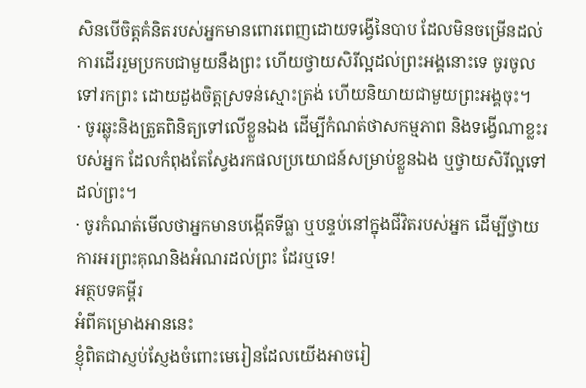សិនបើចិត្តគំនិតរបស់អ្នកមានពោរពេញដោយទង្វើនៃបាប ដែលមិនចម្រើនដល់ការដើររួមប្រកបជាមួយនឹងព្រះ ហើយថ្វាយសិរីល្អដល់ព្រះអង្គនោះទេ ចូរចូលទៅរកព្រះ ដោយដួងចិត្តស្រទន់ស្មោះត្រង់ ហើយនិយាយជាមួយព្រះអង្គចុះ។
· ចូរឆ្លុះនិងត្រួតពិនិត្យទៅលើខ្លួនឯង ដើម្បីកំណត់ថាសកម្មភាព និងទង្វើណាខ្លះរបស់អ្នក ដែលកំពុងតែស្វែងរកផលប្រយោជន៍សម្រាប់ខ្លួនឯង ឬថ្វាយសិរីល្អទៅដល់ព្រះ។
· ចូរកំណត់មើលថាអ្នកមានបង្កើតទីធ្លា ឬបន្ទប់នៅក្នុងជីវិតរបស់អ្នក ដើម្បីថ្វាយការអរព្រះគុណនិងអំណរដល់ព្រះ ដែរឬទេ!
អត្ថបទគម្ពីរ
អំពីគម្រោងអាននេះ
ខ្ញុំពិតជាស្ញប់ស្ញែងចំពោះមេរៀនដែលយើងអាចរៀ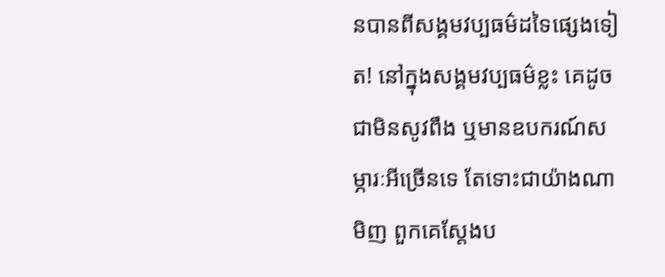នបានពីសង្គមវប្បធម៌ដទៃផ្សេងទៀត! នៅក្នុងសង្គមវប្បធម៌ខ្លះ គេដូចជាមិនសូវពឹង ឬមានឧបករណ៍សម្ភារៈអីច្រើនទេ តែទោះជាយ៉ាងណាមិញ ពួកគេស្ដែងប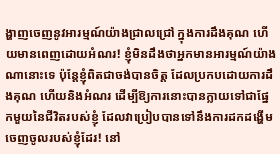ង្ហាញចេញនូវអារម្មណ៍យ៉ាងជ្រាលជ្រៅ ក្នុងការដឹងគុណ ហើយមានពេញដោយអំណរ! ខ្ញុំមិនដឹងថាអ្នកមានអារម្មណ៍យ៉ាងណានោះទេ ប៉ុន្តែខ្ញុំពិតជាចង់បានចិត្ត ដែលប្រកបដោយការដឹងគុណ ហើយនិងអំណរ ដើម្បីឱ្យការនោះបានក្លាយទៅជាផ្នែកមួយនៃជីវិតរបស់ខ្ញុំ ដែលវាប្រៀបបានទៅនឹងការដកដង្ហើមចេញចូលរបស់ខ្ញុំដែរ! នៅ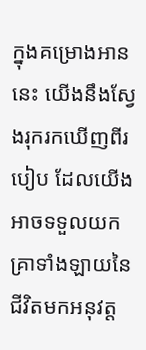ក្នុងគម្រោងអាននេះ យើងនឹងស្វែងរុករកឃើញពីរបៀប ដែលយើងអាចទទួលយកគ្រាទាំងឡាយនៃជីវិតមកអនុវត្ត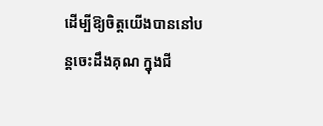ដើម្បីឱ្យចិត្តយើងបាននៅបន្តចេះដឹងគុណ ក្នុងជី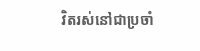វិតរស់នៅជាប្រចាំ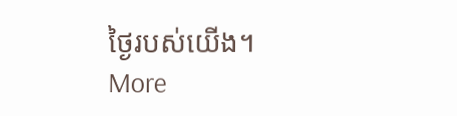ថ្ងៃរបស់យើង។
More